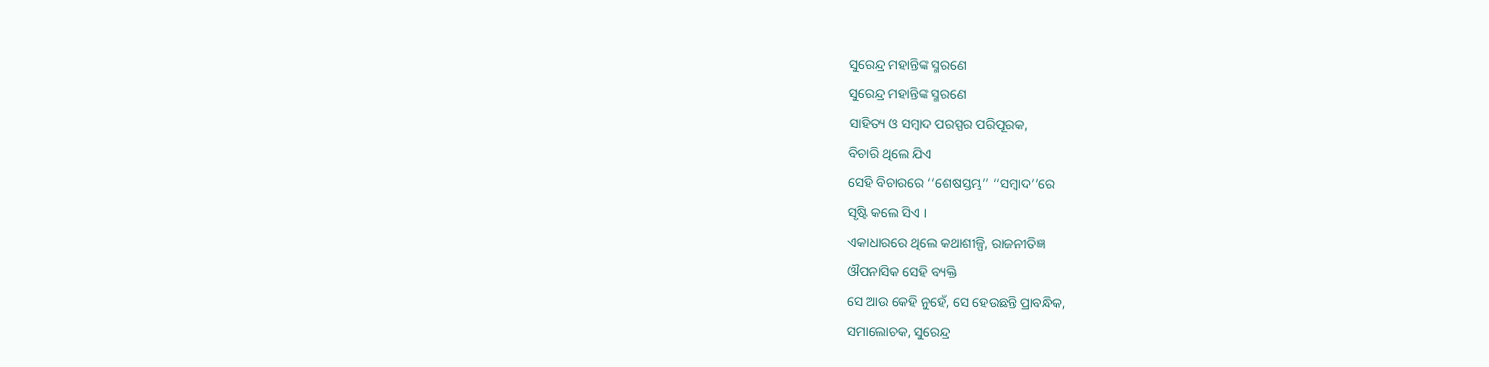ସୁରେନ୍ଦ୍ର ମହାନ୍ତିଙ୍କ ସ୍ମରଣେ
ସୁରେନ୍ଦ୍ର ମହାନ୍ତିଙ୍କ ସ୍ମରଣେ
ସାହିତ୍ୟ ଓ ସମ୍ବାଦ ପରସ୍ପର ପରିପୂରକ,
ବିଚାରି ଥିଲେ ଯିଏ
ସେହି ବିଚାରରେ ‘‘ଶେଷସ୍ତମ୍ଭ’’ ‘‘ସମ୍ବାଦ’’ରେ
ସୃଷ୍ଟି କଲେ ସିଏ ।
ଏକାଧାରରେ ଥିଲେ କଥାଶୀଳ୍ପି, ରାଜନୀତିଜ୍ଞ
ଔପନାସିକ ସେହି ବ୍ୟକ୍ତି
ସେ ଆଉ କେହି ନୁହେଁ, ସେ ହେଉଛନ୍ତି ପ୍ରାବନ୍ଧିକ,
ସମାଲୋଚକ, ସୁରେନ୍ଦ୍ର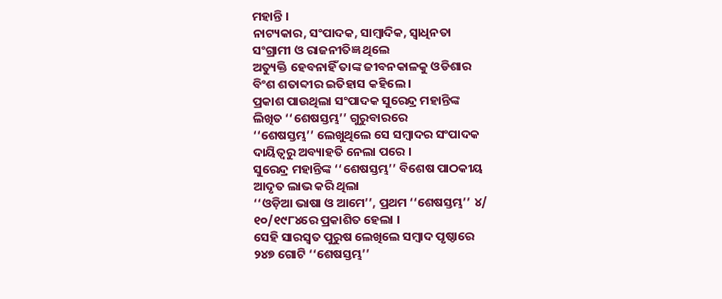ମହାନ୍ତି ।
ନାଟ୍ୟକାର, ସଂପାଦକ, ସାମ୍ବାଦିକ, ସ୍ୱାଧିନତା
ସଂଗ୍ରାମୀ ଓ ରାଜନୀତିଜ୍ଞ ଥିଲେ
ଅତ୍ୟୁକ୍ତି ହେବନାହିଁ ତାଙ୍କ ଜୀବନକାଳକୁ ଓଡିଶାର
ବିଂଶ ଶତାବ୍ଦୀର ଇତିହାସ କହିଲେ ।
ପ୍ରକାଶ ପାଉଥିଲା ସଂପାଦକ ସୁରେନ୍ଦ୍ର ମହାନ୍ତିଙ୍କ
ଲିଖିତ ‘‘ଶେଷସ୍ତମ୍ଭ’’ ଗୁରୁବାରରେ
‘‘ଶେଷସ୍ତମ୍ଭ’’ ଲେଖୁଥିଲେ ସେ ସମ୍ବାଦର ସଂପାଦକ
ଦାୟିତ୍ୱରୁ ଅବ୍ୟାହତି ନେଲା ପରେ ।
ସୁରେନ୍ଦ୍ର ମହାନ୍ତିଙ୍କ ‘‘ଶେଷସ୍ତମ୍ଭ’’ ବିଶେଷ ପାଠକୀୟ
ଆଦୃତ ଲାଭ କରି ଥିଲା
‘‘ଓଡ଼ିଆ ଭାଷା ଓ ଆମେ’’, ପ୍ରଥମ ‘‘ଶେଷସ୍ତମ୍ଭ’’ ୪/
୧୦/୧୯୮୪ରେ ପ୍ରକାଶିତ ହେଲା ।
ସେହି ସାରସ୍ୱତ ପୁରୁଷ ଲେଖିଲେ ସମ୍ବାଦ ପୃଷ୍ଠାରେ
୨୪୭ ଗୋଟି ‘‘ଶେଷସ୍ତମ୍ଭ’’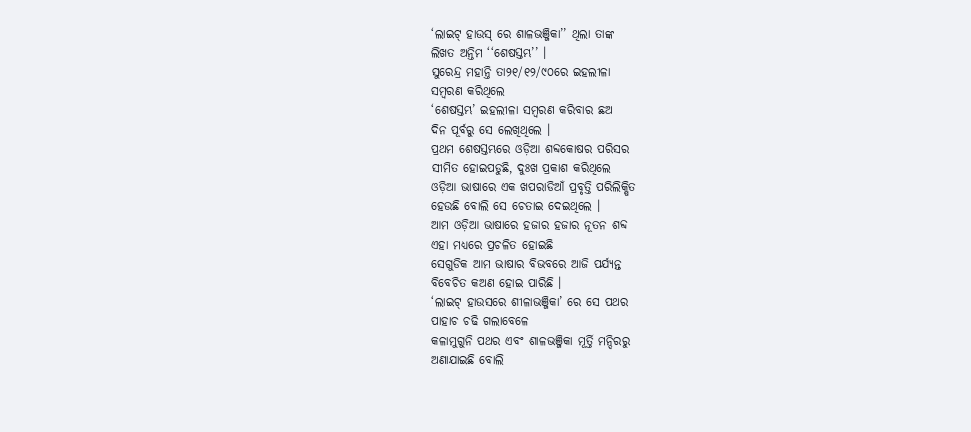‘ଲାଇଟ୍ ହାଉସ୍ ରେ ଶାଳଭଞ୍ଜିକା’’ ଥିଲା ତାଙ୍କ
ଲିଖତ ଅନ୍ତିମ ‘‘ଶେଷସ୍ତମ୍ଭ’’ ।
ସୁରେନ୍ଦ୍ର ମହାନ୍ତି ତା୨୧/୧୨/୯୦ରେ ଇହଲୀଳା
ସମ୍ବରଣ କରିଥିଲେ
‘ଶେଷସ୍ତମ୍ଭ’ ଇହଲୀଳା ସମ୍ବରଣ କରିବାର ଛଅ
ଦିନ ପୂର୍ବରୁ ସେ ଲେଖିଥିଲେ ।
ପ୍ରଥମ ଶେଷସ୍ତମ୍ଭରେ ଓଡ଼ିଆ ଶବ୍ଦକୋଷର ପରିସର
ସୀମିତ ହୋଇପଡୁଛି, ଦୁଃଖ ପ୍ରକାଶ କରିଥିଲେ
ଓଡ଼ିଆ ଭାଷାରେ ଏକ ଖପରାଡିଆଁ ପ୍ରବୃତ୍ତି ପରିଲିକ୍ଷିତ
ହେଉଛି ବୋଲି ସେ ଚେତାଇ ଦେଇଥିଲେ ।
ଆମ ଓଡ଼ିଆ ଭାଷାରେ ହଜାର ହଜାର ନୂତନ ଶବ୍ଦ
ଏହା ମଧ୍ୟରେ ପ୍ରଚଳିତ ହୋଇଛି
ସେଗୁଡିକ ଆମ ଭାଷାର ବିଭବରେ ଆଜି ପର୍ଯ୍ୟନ୍ତ
ବିବେଚିତ କଅଣ ହୋଇ ପାରିଛି ।
‘ଲାଇଟ୍ ହାଉସରେ ଶୀଳାଭଞ୍ଜିକା’ ରେ ସେ ପଥର
ପାହାଚ ଚଢି ଗଲାବେଳେ
କଳାମୁଗୁନି ପଥର ଏବଂ ଶାଳଭଞ୍ଜିକା ମୂର୍ତ୍ତି ମନ୍ଦିରରୁ
ଅଣାଯାଇଛି ବୋଲି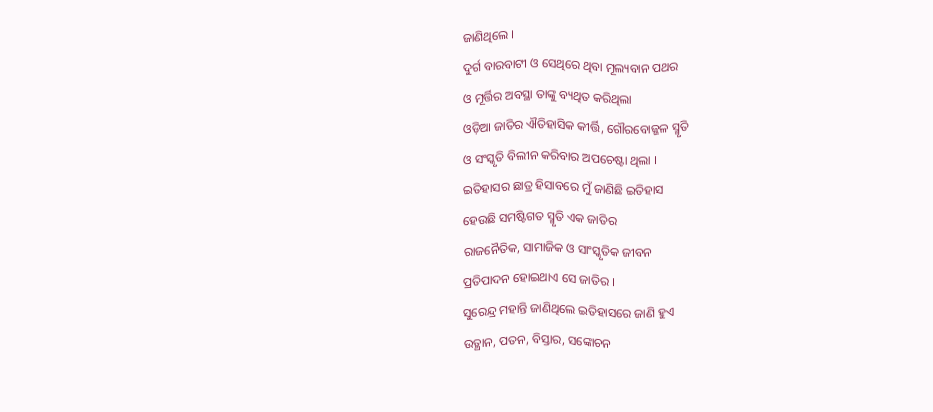ଜାଣିଥିଲେ ।
ଦୁର୍ଗ ବାରବାଟୀ ଓ ସେଥିରେ ଥିବା ମୂଲ୍ୟବାନ ପଥର
ଓ ମୂର୍ତ୍ତିର ଅବସ୍ଥା ତାଙ୍କୁ ବ୍ୟଥିତ କରିଥିଲା
ଓଡ଼ିଆ ଜାତିର ଐତିହାସିକ କୀର୍ତ୍ତି, ଗୌରବୋଜ୍ଜଳ ସ୍ମୃତି
ଓ ସଂସ୍କୃତି ବିଲୀନ କରିବାର ଅପଚେଷ୍ଟା ଥିଲା ।
ଇତିହାସର ଛାତ୍ର ହିସାବରେ ମୁଁ ଜାଣିଛି ଇତିହାସ
ହେଉଛି ସମଷ୍ଟିଗତ ସ୍ମୃତି ଏକ ଜାତିର
ରାଜନୈତିକ, ସାମାଜିକ ଓ ସାଂସ୍କୃତିକ ଜୀବନ
ପ୍ରତିପାଦନ ହୋଇଥାଏ ସେ ଜାତିର ।
ସୁରେନ୍ଦ୍ର ମହାନ୍ତି ଜାଣିଥିଲେ ଇତିହାସରେ ଜାଣି ହୁଏ
ଉତ୍ଥାନ, ପତନ, ବିସ୍ତାର, ସଙ୍କୋଚନ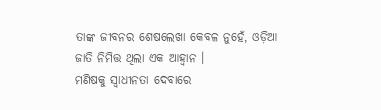ତାଙ୍କ ଜୀବନର ଶେଷଲେଖା କେବଳ ନୁହେଁ, ଓଡ଼ିଆ
ଜାତି ନିମିତ୍ତ ଥିଲା ଏକ ଆହ୍ୱାନ ।
ମଣିଷକୁ ସ୍ୱାଧୀନତା ଦେବାରେ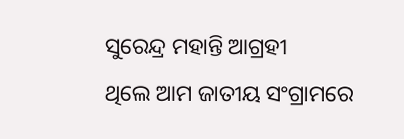ସୁରେନ୍ଦ୍ର ମହାନ୍ତି ଆଗ୍ରହୀ
ଥିଲେ ଆମ ଜାତୀୟ ସଂଗ୍ରାମରେ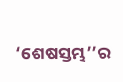‘ଶେଷସ୍ତମ୍ଭ’’ର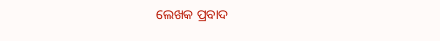ଲେଖକ ପ୍ରବାଦ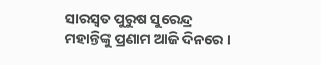ସାରସ୍ୱତ ପୁରୁଷ ସୁରେନ୍ଦ୍ର
ମହାନ୍ତିଙ୍କୁ ପ୍ରଣାମ ଆଜି ଦିନରେ ।